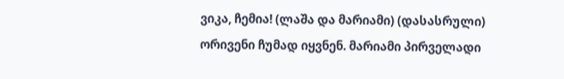ვიკა, ჩემია! (ლაშა და მარიამი) (დასასრული)
ორივენი ჩუმად იყვნენ. მარიამი პირველადი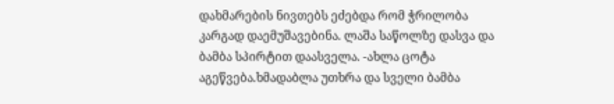დახმარების ნივთებს ეძებდა რომ ჭრილობა კარგად დაემუშავებინა. ლაშა საწოლზე დასვა და ბამბა სპირტით დაასველა. -ახლა ცოტა აგეწვება.ხმადაბლა უთხრა და სველი ბამბა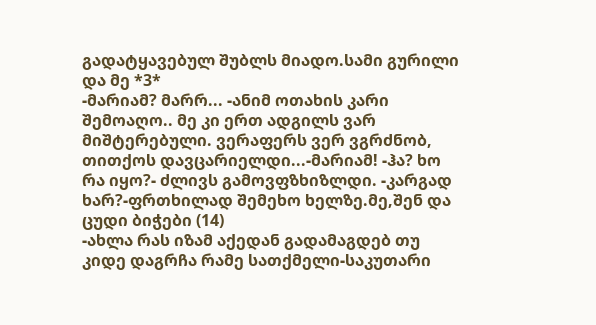გადატყავებულ შუბლს მიადო.სამი გურილი და მე *3*
-მარიამ? მარრ... -ანიმ ოთახის კარი შემოაღო.. მე კი ერთ ადგილს ვარ მიშტერებული. ვერაფერს ვერ ვგრძნობ, თითქოს დავცარიელდი...-მარიამ! -ჰა? ხო რა იყო?- ძლივს გამოვფზხიზლდი. -კარგად ხარ?-ფრთხილად შემეხო ხელზე.მე,შენ და ცუდი ბიჭები (14)
-ახლა რას იზამ აქედან გადამაგდებ თუ კიდე დაგრჩა რამე სათქმელი-საკუთარი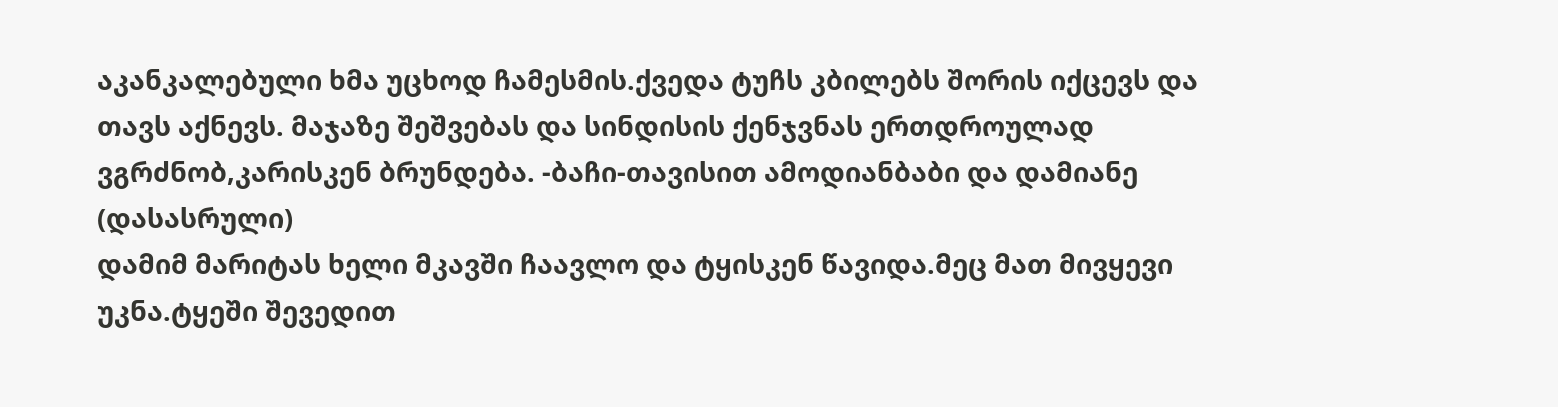აკანკალებული ხმა უცხოდ ჩამესმის.ქვედა ტუჩს კბილებს შორის იქცევს და თავს აქნევს. მაჯაზე შეშვებას და სინდისის ქენჯვნას ერთდროულად ვგრძნობ,კარისკენ ბრუნდება. -ბაჩი-თავისით ამოდიანბაბი და დამიანე (დასასრული)
დამიმ მარიტას ხელი მკავში ჩაავლო და ტყისკენ წავიდა.მეც მათ მივყევი უკნა.ტყეში შევედით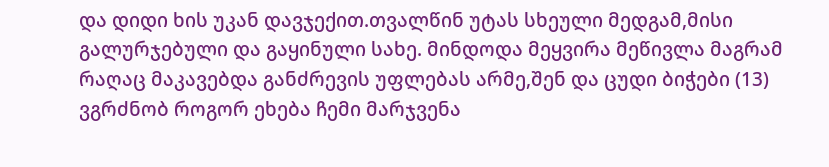და დიდი ხის უკან დავჯექით.თვალწინ უტას სხეული მედგამ,მისი გალურჯებული და გაყინული სახე. მინდოდა მეყვირა მეწივლა მაგრამ რაღაც მაკავებდა განძრევის უფლებას არმე,შენ და ცუდი ბიჭები (13)
ვგრძნობ როგორ ეხება ჩემი მარჯვენა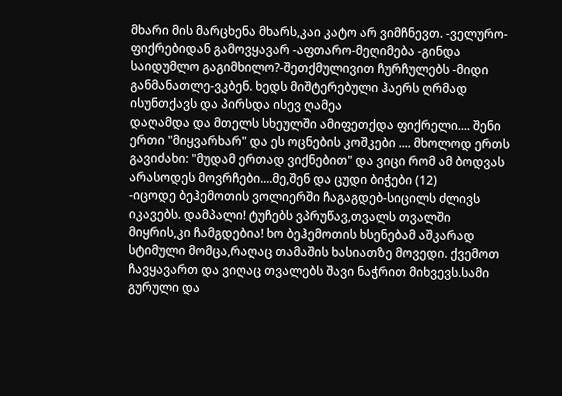მხარი მის მარცხენა მხარს,კაი კატო არ ვიმჩნევთ. -ველურო-ფიქრებიდან გამოვყავარ -აფთარო-მეღიმება -გინდა საიდუმლო გაგიმხილო?-შეთქმულივით ჩურჩულებს -მიდი განმანათლე-ვკბენ. ხედს მიშტერებული ჰაერს ღრმად ისუნთქავს და პირსდა ისევ ღამეა
დაღამდა და მთელს სხეულში ამიფეთქდა ფიქრელი.... შენი ერთი "მიყვარხარ" და ეს ოცნების კოშკები .... მხოლოდ ერთს გავიძახი: "მუდამ ერთად ვიქნებით" და ვიცი რომ ამ ბოდვას არასოდეს მოვრჩები....მე,შენ და ცუდი ბიჭები (12)
-იცოდე ბეჰემოთის ვოლიერში ჩაგაგდებ-სიცილს ძლივს იკავებს. დამპალი! ტუჩებს ვპრუწავ,თვალს თვალში მიყრის,კი ჩამგდებია! ხო ბეჰემოთის ხსენებამ აშკარად სტიმული მომცა,რაღაც თამაშის ხასიათზე მოვედი. ქვემოთ ჩავყავართ და ვიღაც თვალებს შავი ნაჭრით მიხვევს.სამი გურული და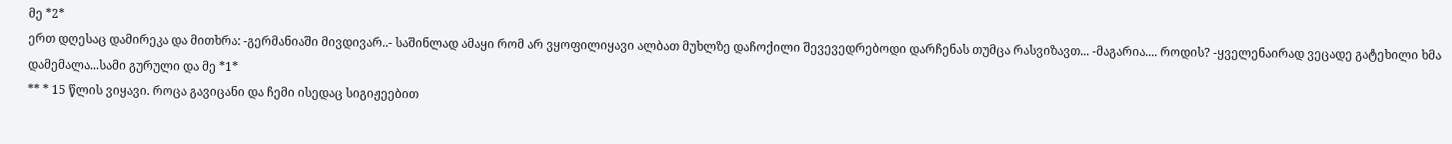მე *2*
ერთ დღესაც დამირეკა და მითხრა: -გერმანიაში მივდივარ..- საშინლად ამაყი რომ არ ვყოფილიყავი ალბათ მუხლზე დაჩოქილი შევევედრებოდი დარჩენას თუმცა რასვიზავთ... -მაგარია.... როდის? -ყველენაირად ვეცადე გატეხილი ხმა დამემალა...სამი გურული და მე *1*
** * 15 წლის ვიყავი. როცა გავიცანი და ჩემი ისედაც სიგიჟეებით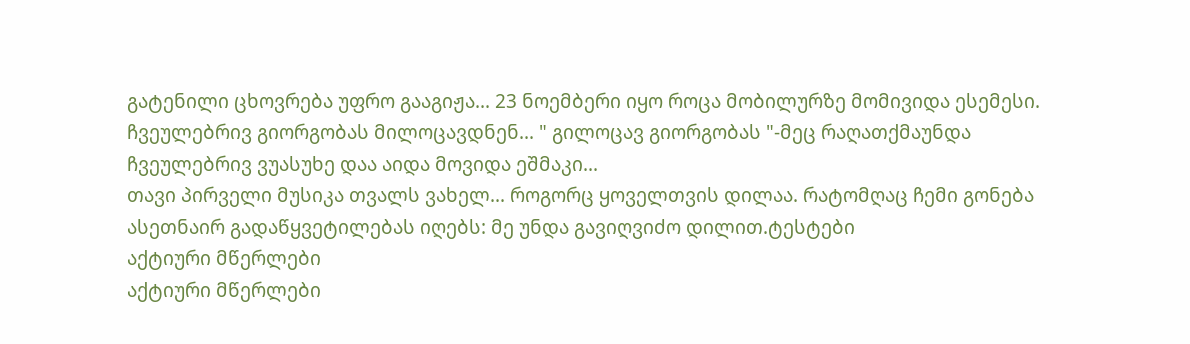გატენილი ცხოვრება უფრო გააგიჟა... 23 ნოემბერი იყო როცა მობილურზე მომივიდა ესემესი. ჩვეულებრივ გიორგობას მილოცავდნენ... " გილოცავ გიორგობას "-მეც რაღათქმაუნდა ჩვეულებრივ ვუასუხე დაა აიდა მოვიდა ეშმაკი...
თავი პირველი მუსიკა თვალს ვახელ... როგორც ყოველთვის დილაა. რატომღაც ჩემი გონება ასეთნაირ გადაწყვეტილებას იღებს: მე უნდა გავიღვიძო დილით.ტესტები
აქტიური მწერლები
აქტიური მწერლები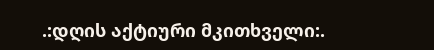.:დღის აქტიური მკითხველი:.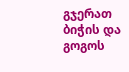გჯერათ ბიჭის და გოგოს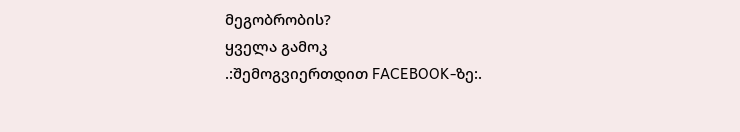მეგობრობის?
ყველა გამოკ
.:შემოგვიერთდით FACEBOOK-ზე:.